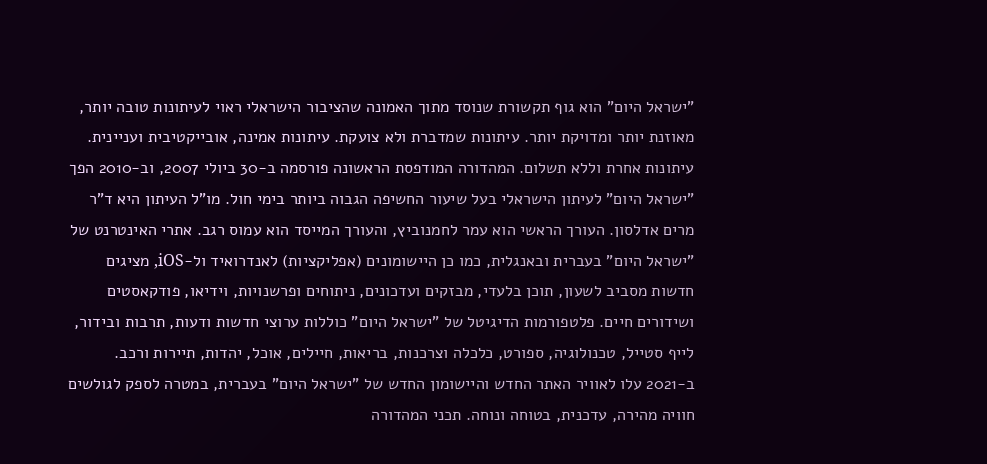"ישראל היום" הוא גוף תקשורת שנוסד מתוך האמונה שהציבור הישראלי ראוי לעיתונות טובה יותר, מאוזנת יותר ומדויקת יותר. עיתונות שמדברת ולא צועקת. עיתונות אמינה, אובייקטיבית ועניינית. עיתונות אחרת וללא תשלום. המהדורה המודפסת הראשונה פורסמה ב-30 ביולי 2007, וב-2010 הפך "ישראל היום" לעיתון הישראלי בעל שיעור החשיפה הגבוה ביותר בימי חול. מו"ל העיתון היא ד"ר מרים אדלסון. העורך הראשי הוא עמר לחמנוביץ, והעורך המייסד הוא עמוס רגב. אתרי האינטרנט של "ישראל היום" בעברית ובאנגלית, כמו כן היישומונים (אפליקציות) לאנדרואיד ול-iOS, מציגים חדשות מסביב לשעון, תוכן בלעדי, מבזקים ועדכונים, ניתוחים ופרשנויות, וידיאו, פודקאסטים ושידורים חיים. פלטפורמות הדיגיטל של "ישראל היום" כוללות ערוצי חדשות ודעות, תרבות ובידור, לייף סטייל, טכנולוגיה, ספורט, כלכלה וצרכנות, בריאות, חיילים, אוכל, יהדות, תיירות ורכב. ב-2021 עלו לאוויר האתר החדש והיישומון החדש של "ישראל היום" בעברית, במטרה לספק לגולשים חוויה מהירה, עדכנית, בטוחה ונוחה. תכני המהדורה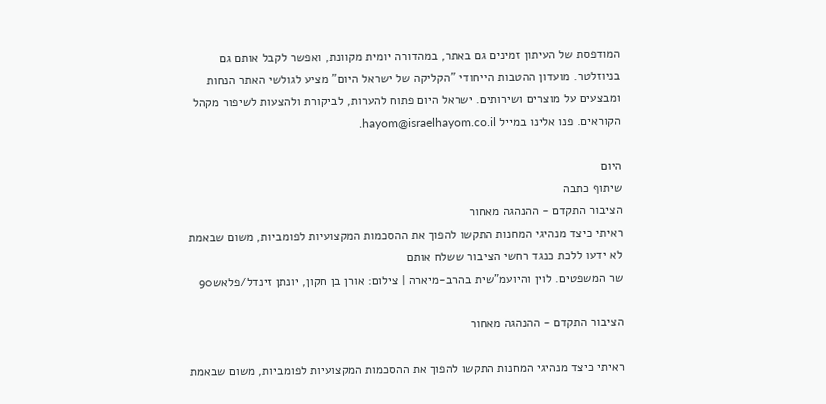המודפסת של העיתון זמינים גם באתר, במהדורה יומית מקוונת, ואפשר לקבל אותם גם בניוזלטר. מועדון ההטבות הייחודי "הקליקה של ישראל היום" מציע לגולשי האתר הנחות ומבצעים על מוצרים ושירותים. ישראל היום פתוח להערות, לביקורת ולהצעות לשיפור מקהל הקוראים. פנו אלינו במייל hayom@israelhayom.co.il.

היום
שיתוף כתבה
הציבור התקדם - ההנהגה מאחור
ראיתי כיצד מנהיגי המחנות התקשו להפוך את ההסכמות המקצועיות לפומביות, משום שבאמת לא ידעו ללכת כנגד רחשי הציבור ששלח אותם
שר המשפטים. לוין והיועמ"שית בהרב-מיארה | צילום: אורן בן חקון, יונתן זינדל/פלאש90

הציבור התקדם - ההנהגה מאחור

ראיתי כיצד מנהיגי המחנות התקשו להפוך את ההסכמות המקצועיות לפומביות, משום שבאמת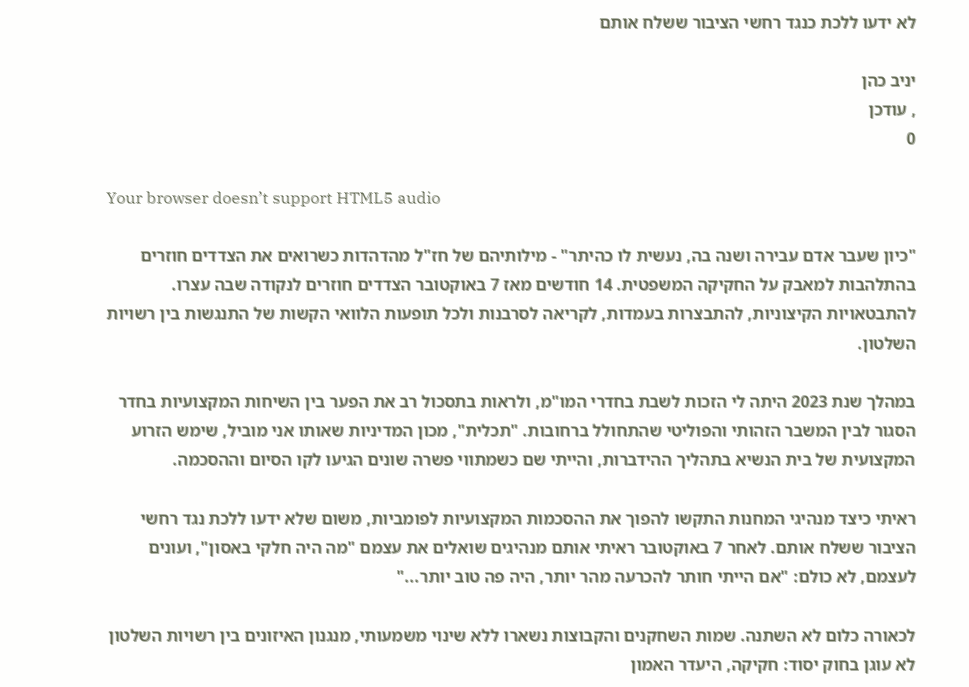לא ידעו ללכת כנגד רחשי הציבור ששלח אותם

יניב כהן
, עודכן
0

Your browser doesn’t support HTML5 audio

"כיון שעבר אדם עבירה ושנה בה, נעשית לו כהיתר" - מילותיהם של חז"ל מהדהדות כשרואים את הצדדים חוזרים בהתלהבות למאבק על החקיקה המשפטית. 14 חודשים מאז 7 באוקטובר הצדדים חוזרים לנקודה שבה עצרו. להתבטאויות הקיצוניות, להתבצרות בעמדות, לקריאה לסרבנות ולכל תופעות הלוואי הקשות של התנגשות בין רשויות השלטון.

במהלך שנת 2023 היתה לי הזכות לשבת בחדרי המו"מ, ולראות בתסכול רב את הפער בין השיחות המקצועיות בחדר הסגור לבין המשבר הזהותי והפוליטי שהתחולל ברחובות. "תכלית", מכון המדיניות שאותו אני מוביל, שימש הזרוע המקצועית של בית הנשיא בתהליך ההידברות, והייתי שם כשמתווי פשרה שונים הגיעו לקו הסיום וההסכמה.

ראיתי כיצד מנהיגי המחנות התקשו להפוך את ההסכמות המקצועיות לפומביות, משום שלא ידעו ללכת נגד רחשי הציבור ששלח אותם. לאחר 7 באוקטובר ראיתי אותם מנהיגים שואלים את עצמם "מה היה חלקי באסון", ועונים לעצמם, לא כולם: "אם הייתי חותר להכרעה מהר יותר, היה פה טוב יותר..."

לכאורה כלום לא השתנה. שמות השחקנים והקבוצות נשארו ללא שינוי משמעותי, מנגנון האיזונים בין רשויות השלטון לא עוגן בחוק יסוד: חקיקה, היעדר האמון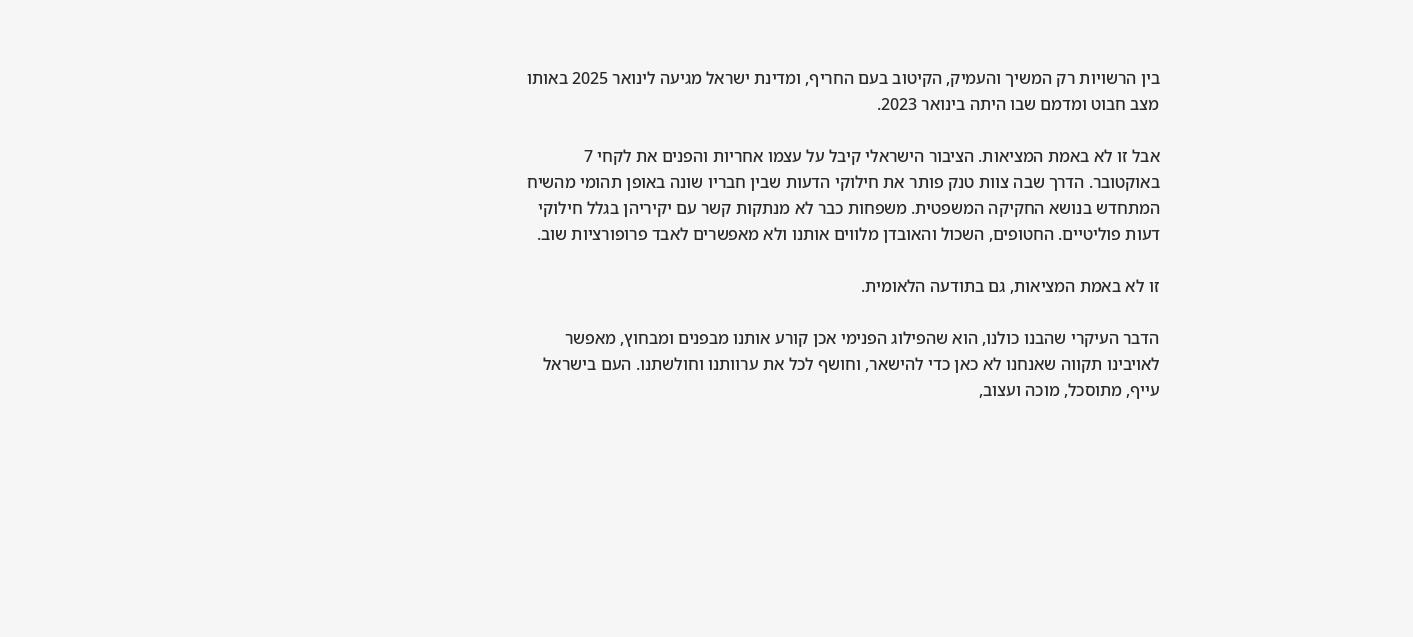בין הרשויות רק המשיך והעמיק, הקיטוב בעם החריף, ומדינת ישראל מגיעה לינואר 2025 באותו מצב חבוט ומדמם שבו היתה בינואר 2023.

אבל זו לא באמת המציאות. הציבור הישראלי קיבל על עצמו אחריות והפנים את לקחי 7 באוקטובר. הדרך שבה צוות טנק פותר את חילוקי הדעות שבין חבריו שונה באופן תהומי מהשיח המתחדש בנושא החקיקה המשפטית. משפחות כבר לא מנתקות קשר עם יקיריהן בגלל חילוקי דעות פוליטיים. החטופים, השכול והאובדן מלווים אותנו ולא מאפשרים לאבד פרופורציות שוב.

זו לא באמת המציאות, גם בתודעה הלאומית.

הדבר העיקרי שהבנו כולנו, הוא שהפילוג הפנימי אכן קורע אותנו מבפנים ומבחוץ, מאפשר לאויבינו תקווה שאנחנו לא כאן כדי להישאר, וחושף לכל את ערוותנו וחולשתנו. העם בישראל עייף, מתוסכל, מוכה ועצוב,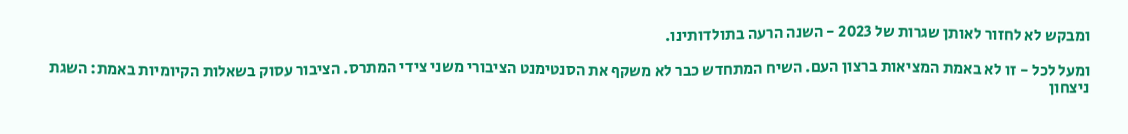ומבקש לא לחזור לאותן שגרות של 2023 - השנה הרעה בתולדותינו.

ומעל לכל - זו לא באמת המציאות ברצון העם. השיח המתחדש כבר לא משקף את הסנטימנט הציבורי משני צידי המתרס. הציבור עסוק בשאלות הקיומיות באמת: השגת ניצחון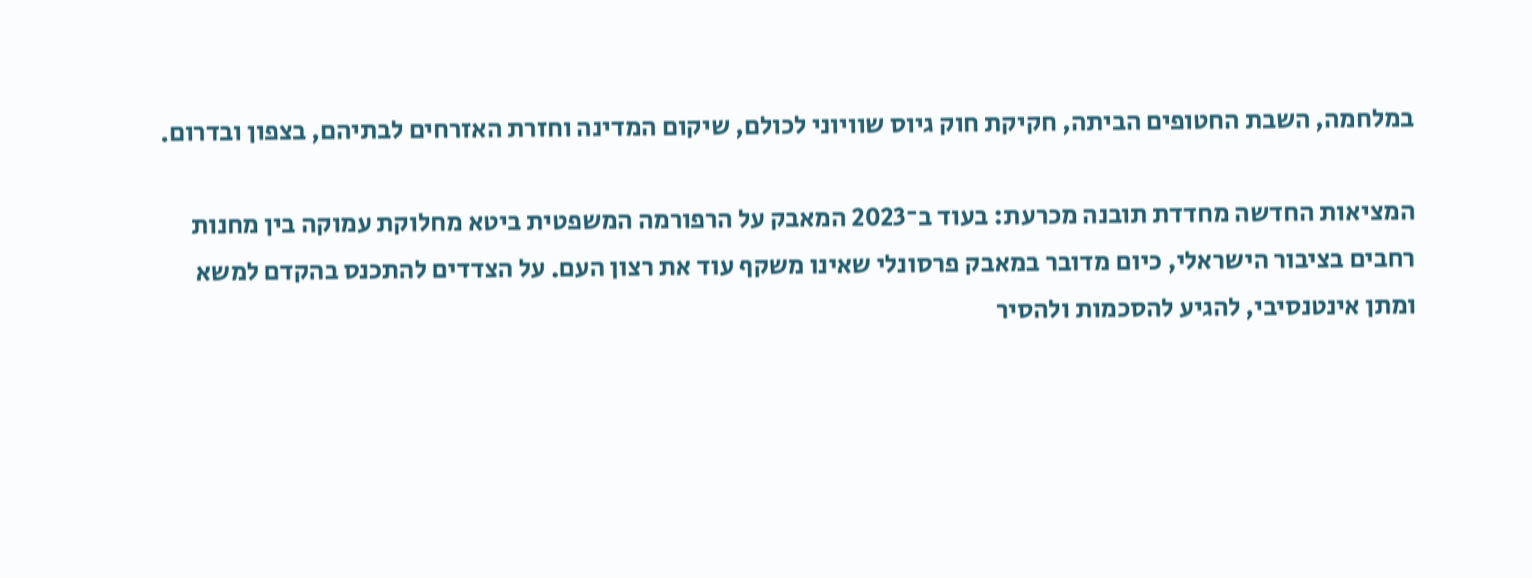במלחמה, השבת החטופים הביתה, חקיקת חוק גיוס שוויוני לכולם, שיקום המדינה וחזרת האזרחים לבתיהם, בצפון ובדרום.

המציאות החדשה מחדדת תובנה מכרעת: בעוד ב־2023 המאבק על הרפורמה המשפטית ביטא מחלוקת עמוקה בין מחנות רחבים בציבור הישראלי, כיום מדובר במאבק פרסונלי שאינו משקף עוד את רצון העם. על הצדדים להתכנס בהקדם למשא ומתן אינטנסיבי, להגיע להסכמות ולהסיר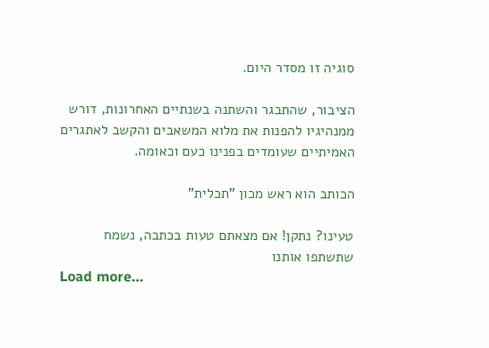סוגיה זו מסדר היום.

הציבור, שהתבגר והשתנה בשנתיים האחרונות, דורש ממנהיגיו להפנות את מלוא המשאבים והקשב לאתגרים האמיתיים שעומדים בפנינו כעם וכאומה.

הכותב הוא ראש מכון "תכלית"

טעינו? נתקן! אם מצאתם טעות בכתבה, נשמח שתשתפו אותנו
Load more...